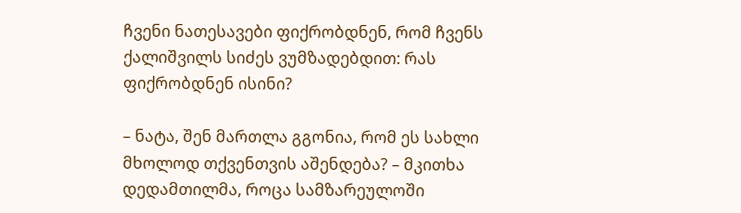ჩვენი ნათესავები ფიქრობდნენ, რომ ჩვენს ქალიშვილს სიძეს ვუმზადებდით: რას ფიქრობდნენ ისინი?

– ნატა, შენ მართლა გგონია, რომ ეს სახლი მხოლოდ თქვენთვის აშენდება? – მკითხა დედამთილმა, როცა სამზარეულოში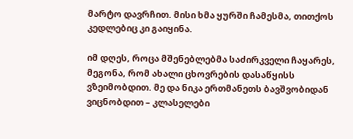მარტო დავრჩით. მისი ხმა ყურში ჩამესმა, თითქოს კედლებიც კი გაიყინა.

იმ დღეს, როცა მშენებლებმა საძირკველი ჩაყარეს, მეგონა, რომ ახალი ცხოვრების დასაწყისს ვზეიმობდით. მე და ნიკა ერთმანეთს ბავშვობიდან ვიცნობდით – კლასელები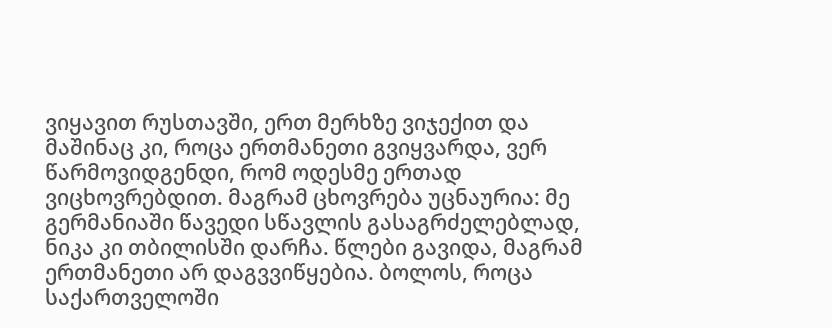ვიყავით რუსთავში, ერთ მერხზე ვიჯექით და მაშინაც კი, როცა ერთმანეთი გვიყვარდა, ვერ წარმოვიდგენდი, რომ ოდესმე ერთად ვიცხოვრებდით. მაგრამ ცხოვრება უცნაურია: მე გერმანიაში წავედი სწავლის გასაგრძელებლად, ნიკა კი თბილისში დარჩა. წლები გავიდა, მაგრამ ერთმანეთი არ დაგვვიწყებია. ბოლოს, როცა საქართველოში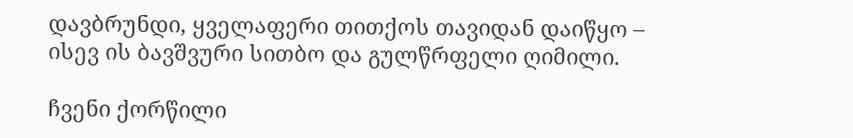დავბრუნდი, ყველაფერი თითქოს თავიდან დაიწყო – ისევ ის ბავშვური სითბო და გულწრფელი ღიმილი.

ჩვენი ქორწილი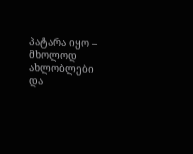პატარა იყო – მხოლოდ ახლობლები და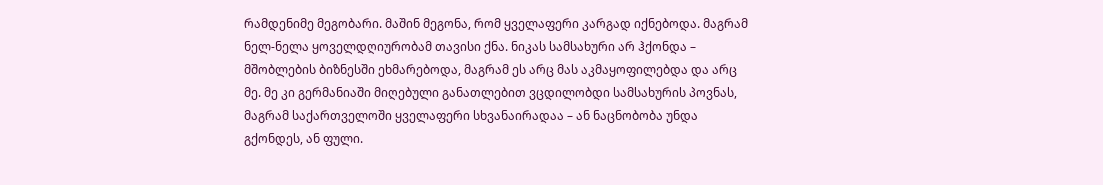რამდენიმე მეგობარი. მაშინ მეგონა, რომ ყველაფერი კარგად იქნებოდა. მაგრამ ნელ-ნელა ყოველდღიურობამ თავისი ქნა. ნიკას სამსახური არ ჰქონდა – მშობლების ბიზნესში ეხმარებოდა, მაგრამ ეს არც მას აკმაყოფილებდა და არც მე. მე კი გერმანიაში მიღებული განათლებით ვცდილობდი სამსახურის პოვნას, მაგრამ საქართველოში ყველაფერი სხვანაირადაა – ან ნაცნობობა უნდა გქონდეს, ან ფული.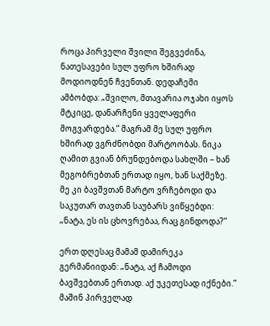როცა პირველი შვილი შეგვეძინა, ნათესავები სულ უფრო ხშირად მოდიოდნენ ჩვენთან. დედაჩემი ამბობდა: „შვილო, მთავარია ოჯახი იყოს მტკიცე, დანარჩენი ყველაფერი მოგვარდება.“ მაგრამ მე სულ უფრო ხშირად ვგრძნობდი მარტოობას. ნიკა ღამით გვიან ბრუნდებოდა სახლში – ხან მეგობრებთან ერთად იყო, ხან საქმეზე. მე კი ბავშვთან მარტო ვრჩებოდი და საკუთარ თავთან საუბარს ვიწყებდი: „ნატა, ეს ის ცხოვრებაა, რაც გინდოდა?“

ერთ დღესაც მამამ დამირეკა გერმანიიდან: „ნატა, აქ ჩამოდი ბავშვებთან ერთად. აქ უკეთესად იქნები.“ მაშინ პირველად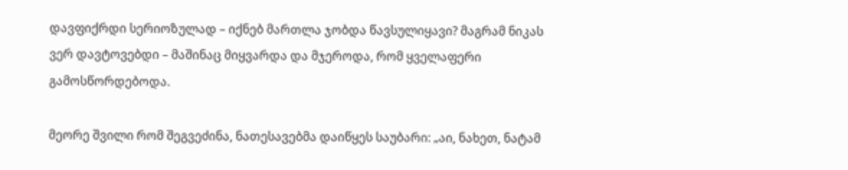დავფიქრდი სერიოზულად – იქნებ მართლა ჯობდა წავსულიყავი? მაგრამ ნიკას ვერ დავტოვებდი – მაშინაც მიყვარდა და მჯეროდა, რომ ყველაფერი გამოსწორდებოდა.

მეორე შვილი რომ შეგვეძინა, ნათესავებმა დაიწყეს საუბარი: „აი, ნახეთ, ნატამ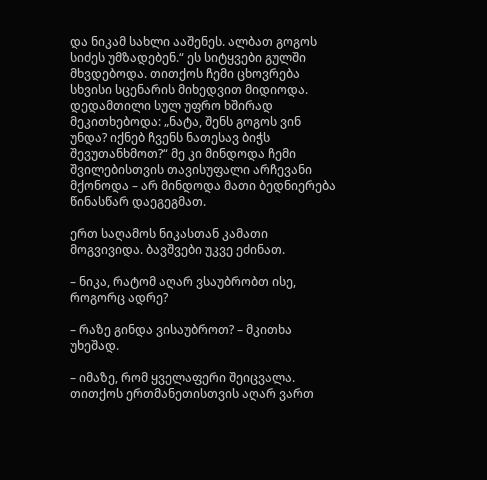და ნიკამ სახლი ააშენეს. ალბათ გოგოს სიძეს უმზადებენ.“ ეს სიტყვები გულში მხვდებოდა. თითქოს ჩემი ცხოვრება სხვისი სცენარის მიხედვით მიდიოდა. დედამთილი სულ უფრო ხშირად მეკითხებოდა: „ნატა, შენს გოგოს ვინ უნდა? იქნებ ჩვენს ნათესავ ბიჭს შევუთანხმოთ?“ მე კი მინდოდა ჩემი შვილებისთვის თავისუფალი არჩევანი მქონოდა – არ მინდოდა მათი ბედნიერება წინასწარ დაეგეგმათ.

ერთ საღამოს ნიკასთან კამათი მოგვივიდა. ბავშვები უკვე ეძინათ.

– ნიკა, რატომ აღარ ვსაუბრობთ ისე, როგორც ადრე?

– რაზე გინდა ვისაუბროთ? – მკითხა უხეშად.

– იმაზე, რომ ყველაფერი შეიცვალა. თითქოს ერთმანეთისთვის აღარ ვართ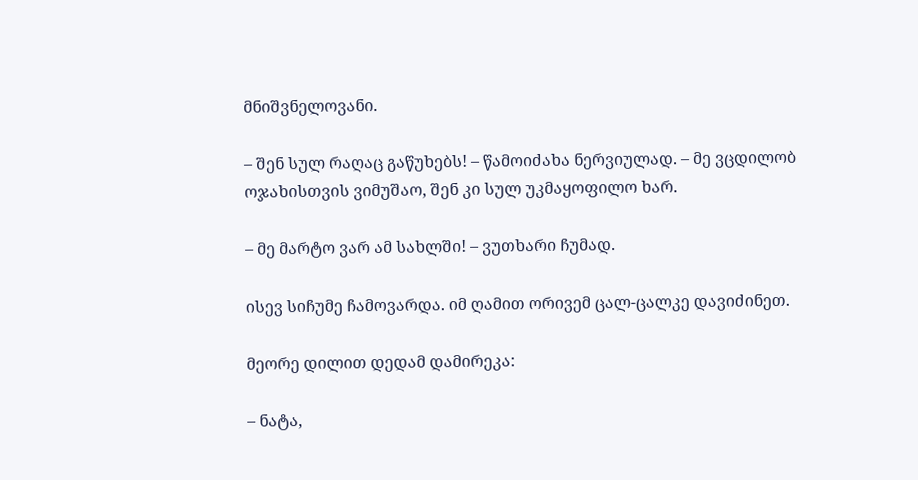მნიშვნელოვანი.

– შენ სულ რაღაც გაწუხებს! – წამოიძახა ნერვიულად. – მე ვცდილობ ოჯახისთვის ვიმუშაო, შენ კი სულ უკმაყოფილო ხარ.

– მე მარტო ვარ ამ სახლში! – ვუთხარი ჩუმად.

ისევ სიჩუმე ჩამოვარდა. იმ ღამით ორივემ ცალ-ცალკე დავიძინეთ.

მეორე დილით დედამ დამირეკა:

– ნატა,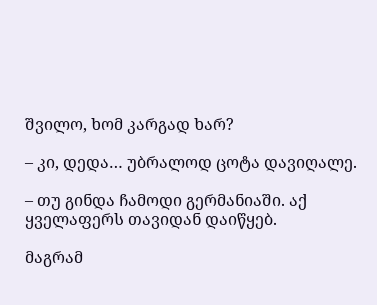შვილო, ხომ კარგად ხარ?

– კი, დედა… უბრალოდ ცოტა დავიღალე.

– თუ გინდა ჩამოდი გერმანიაში. აქ ყველაფერს თავიდან დაიწყებ.

მაგრამ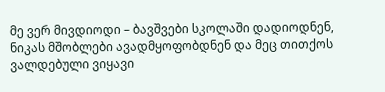მე ვერ მივდიოდი – ბავშვები სკოლაში დადიოდნენ, ნიკას მშობლები ავადმყოფობდნენ და მეც თითქოს ვალდებული ვიყავი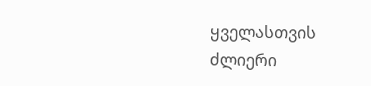ყველასთვის ძლიერი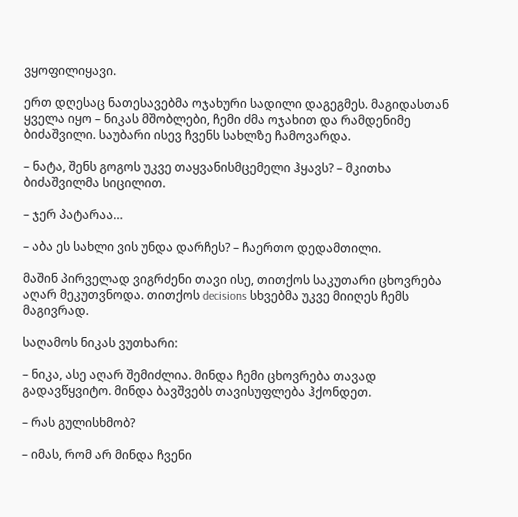ვყოფილიყავი.

ერთ დღესაც ნათესავებმა ოჯახური სადილი დაგეგმეს. მაგიდასთან ყველა იყო – ნიკას მშობლები, ჩემი ძმა ოჯახით და რამდენიმე ბიძაშვილი. საუბარი ისევ ჩვენს სახლზე ჩამოვარდა.

– ნატა, შენს გოგოს უკვე თაყვანისმცემელი ჰყავს? – მკითხა ბიძაშვილმა სიცილით.

– ჯერ პატარაა…

– აბა ეს სახლი ვის უნდა დარჩეს? – ჩაერთო დედამთილი.

მაშინ პირველად ვიგრძენი თავი ისე, თითქოს საკუთარი ცხოვრება აღარ მეკუთვნოდა. თითქოს decisions სხვებმა უკვე მიიღეს ჩემს მაგივრად.

საღამოს ნიკას ვუთხარი:

– ნიკა, ასე აღარ შემიძლია. მინდა ჩემი ცხოვრება თავად გადავწყვიტო. მინდა ბავშვებს თავისუფლება ჰქონდეთ.

– რას გულისხმობ?

– იმას, რომ არ მინდა ჩვენი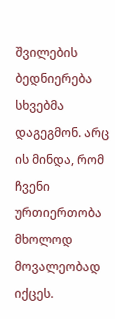შვილების ბედნიერება სხვებმა დაგეგმონ. არც ის მინდა, რომ ჩვენი ურთიერთობა მხოლოდ მოვალეობად იქცეს.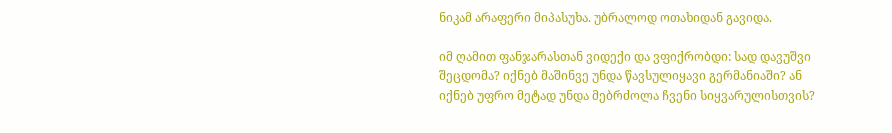ნიკამ არაფერი მიპასუხა. უბრალოდ ოთახიდან გავიდა.

იმ ღამით ფანჯარასთან ვიდექი და ვფიქრობდი: სად დავუშვი შეცდომა? იქნებ მაშინვე უნდა წავსულიყავი გერმანიაში? ან იქნებ უფრო მეტად უნდა მებრძოლა ჩვენი სიყვარულისთვის?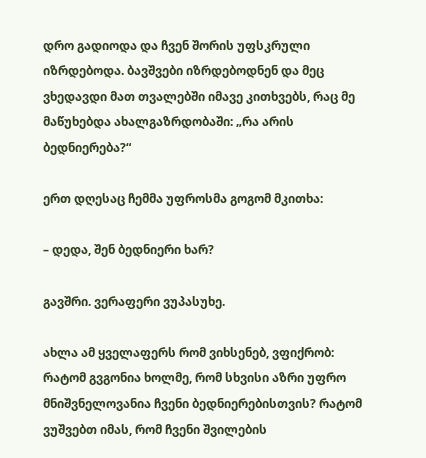დრო გადიოდა და ჩვენ შორის უფსკრული იზრდებოდა. ბავშვები იზრდებოდნენ და მეც ვხედავდი მათ თვალებში იმავე კითხვებს, რაც მე მაწუხებდა ახალგაზრდობაში: „რა არის ბედნიერება?“

ერთ დღესაც ჩემმა უფროსმა გოგომ მკითხა:

– დედა, შენ ბედნიერი ხარ?

გავშრი. ვერაფერი ვუპასუხე.

ახლა ამ ყველაფერს რომ ვიხსენებ, ვფიქრობ: რატომ გვგონია ხოლმე, რომ სხვისი აზრი უფრო მნიშვნელოვანია ჩვენი ბედნიერებისთვის? რატომ ვუშვებთ იმას, რომ ჩვენი შვილების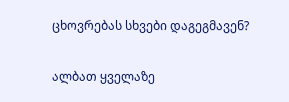ცხოვრებას სხვები დაგეგმავენ?

ალბათ ყველაზე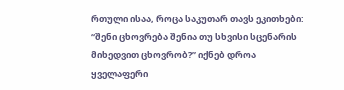რთული ისაა, როცა საკუთარ თავს ეკითხები: “შენი ცხოვრება შენია თუ სხვისი სცენარის მიხედვით ცხოვრობ?” იქნებ დროა ყველაფერი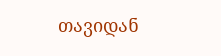თავიდან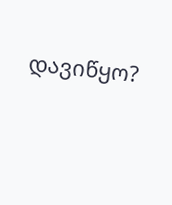დავიწყო?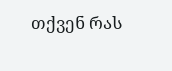თქვენ რას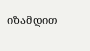იზამდით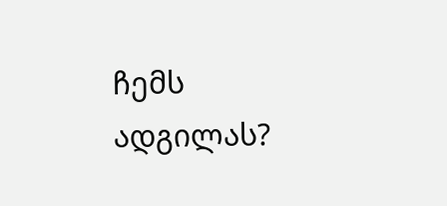ჩემს ადგილას?